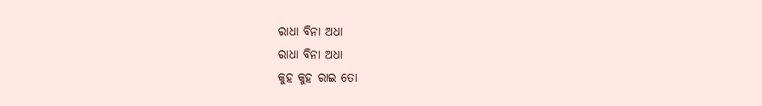ରାଧା ବିନା ଅଧା
ରାଧା ବିନା ଅଧା
କୁହ କୁହ ରାଇ ତୋ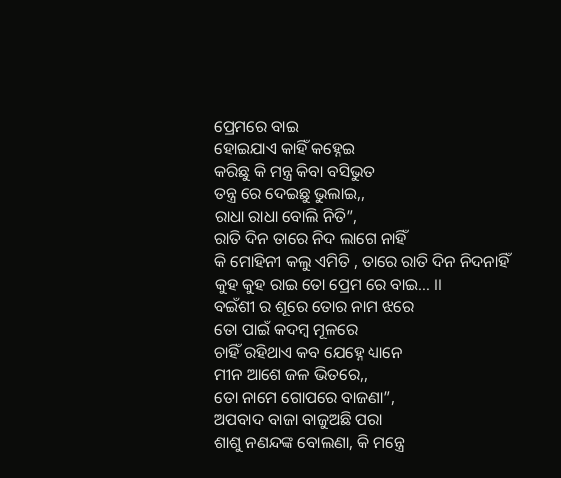ପ୍ରେମରେ ବାଇ
ହୋଇଯାଏ କାହିଁ କହ୍ନେଇ
କରିଛୁ କି ମନ୍ତ୍ର କିବା ବସିଭୁତ
ତନ୍ତ୍ର ରେ ଦେଇଛୁ ଭୁଲାଇ,,
ରାଧା ରାଧା ବୋଲି ନିତି”,
ରାତି ଦିନ ତାରେ ନିଦ ଲାଗେ ନାହିଁ
କି ମୋହିନୀ କଲୁ ଏମିତି , ତାରେ ରାତି ଦିନ ନିଦନାହିଁ
କୁହ କୁହ ରାଇ ତୋ ପ୍ରେମ ରେ ବାଇ… ।।
ବଇଁଶୀ ର ଶୂରେ ତୋର ନାମ ଝରେ
ତୋ ପାଇଁ କଦମ୍ବ ମୂଳରେ
ଚାହିଁ ରହିଥାଏ କବ ଯେହ୍ନେ ଧ୍ୟାନେ
ମୀନ ଆଶେ ଜଳ ଭିତରେ,,
ତୋ ନାମେ ଗୋପରେ ବାଜଣା”,
ଅପବାଦ ବାଜା ବାଜୁଅଛି ପରା
ଶାଶୁ ନଣନ୍ଦଙ୍କ ବୋଲଣା, କି ମନ୍ତ୍ରେ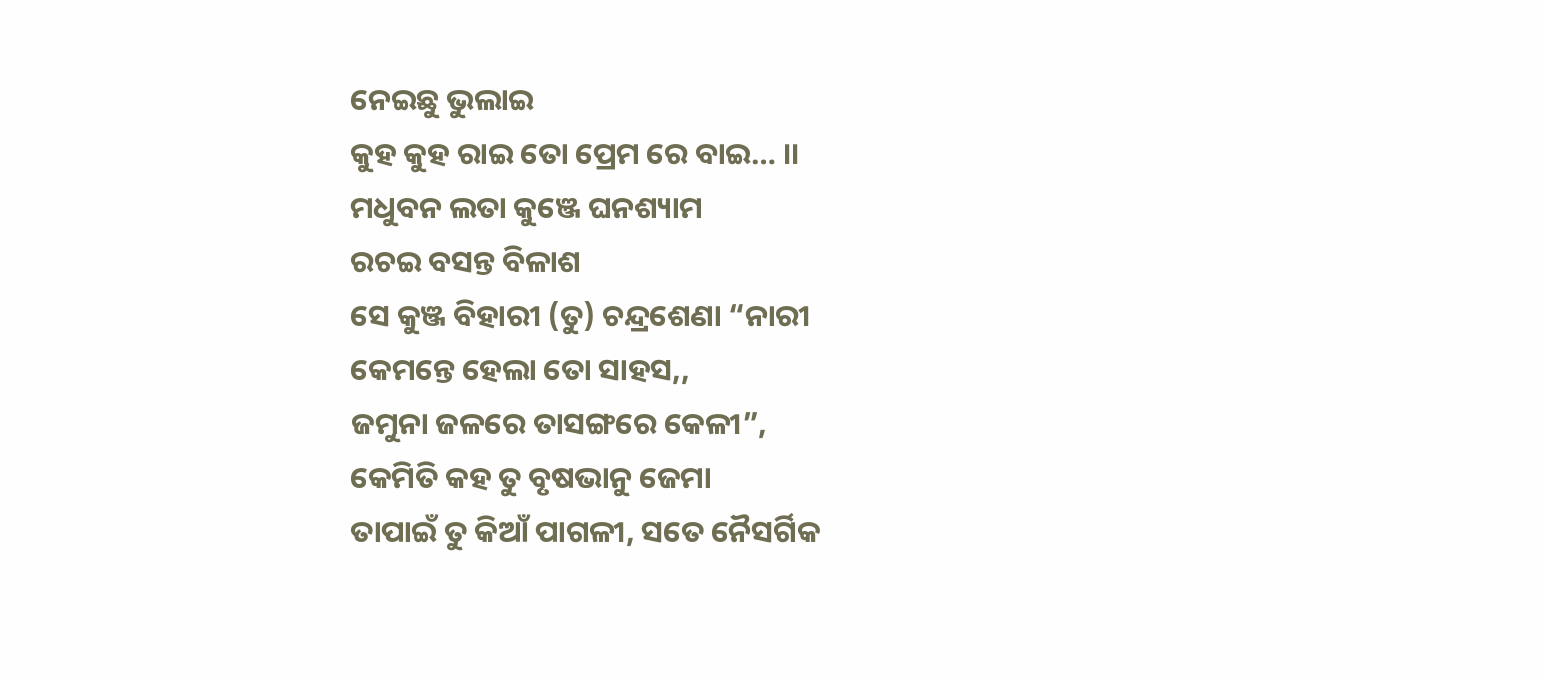ନେଇଛୁ ଭୁଲାଇ
କୁହ କୁହ ରାଇ ତୋ ପ୍ରେମ ରେ ବାଇ… ।।
ମଧୁବନ ଲତା କୁଞ୍ଜେ ଘନଶ୍ୟାମ
ରଚଇ ବସନ୍ତ ବିଳାଶ
ସେ କୁଞ୍ଜ ବିହାରୀ (ତୁ) ଚନ୍ଦ୍ରଶେଣା “ନାରୀ
କେମନ୍ତେ ହେଲା ତୋ ସାହସ,,
ଜମୁନା ଜଳରେ ତାସଙ୍ଗରେ କେଳୀ”,
କେମିତି କହ ତୁ ବୃଷଭାନୁ ଜେମା
ତାପାଇଁ ତୁ କିଆଁ ପାଗଳୀ, ସତେ ନୈସର୍ଗିକ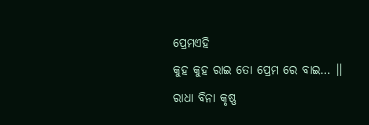ପ୍ରେମଏହି
କୁହ କୁହ ରାଇ ତୋ ପ୍ରେମ ରେ ବାଇ… ।।
ରାଧା ବିନା କୃଷ୍ଣ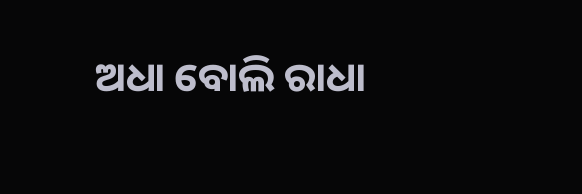ଅଧା ବୋଲି ରାଧା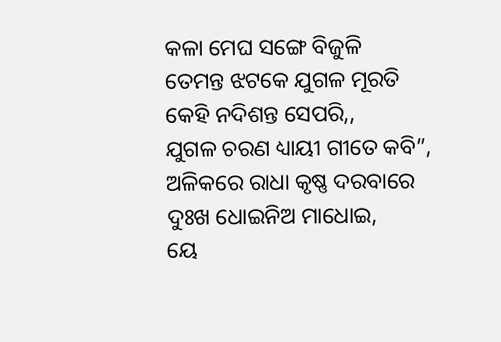କଳା ମେଘ ସଙ୍ଗେ ବିଜୁଳି
ତେମନ୍ତ ଝଟକେ ଯୁଗଳ ମୂରତି
କେହି ନଦିଶନ୍ତ ସେପରି,,
ଯୁଗଳ ଚରଣ ଧ୍ୟାୟୀ ଗୀତେ କବି”,
ଅଳିକରେ ରାଧା କୃଷ୍ଣ ଦରବାରେ
ଦୁଃଖ ଧୋଇନିଅ ମାଧୋଇ,
ୟେ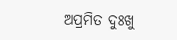ଅପ୍ରମିତ ଦୁଃଖୁ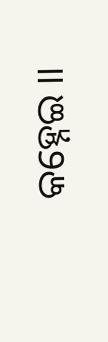କହ୍ନେଇ ।।